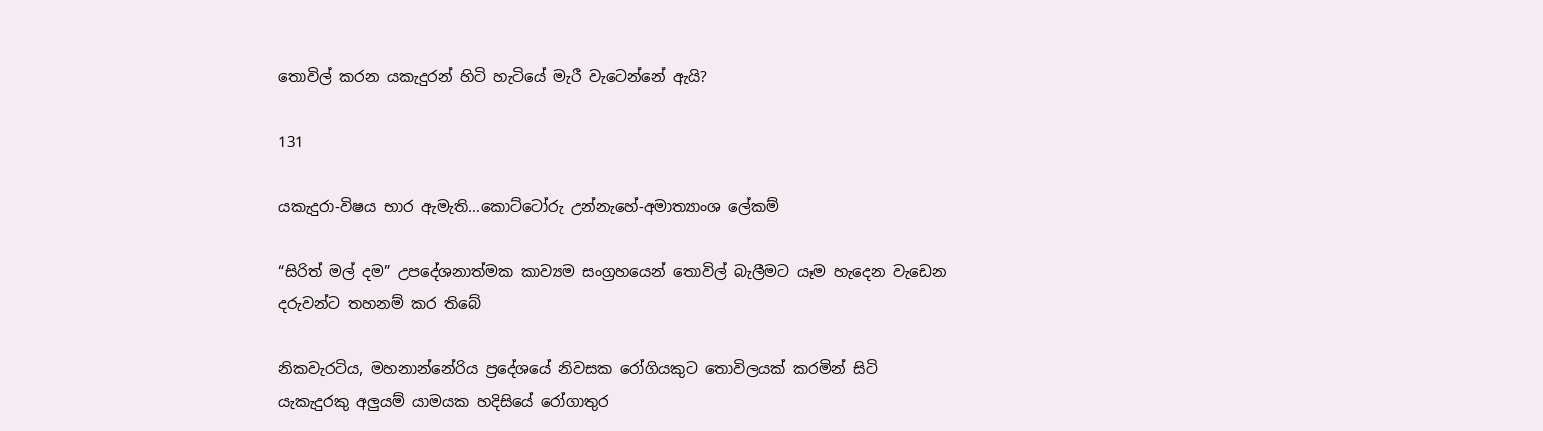තොවිල් කරන යකැදුරන් හිටි හැටියේ මැරී වැටෙන්නේ ඇයි?

131

යකැදුරා-විෂය භාර ඇමැති…කොට්ටෝරු උන්නැහේ-අමාත්‍යාංශ ලේකම්

“සිරිත් මල් දම” උපදේශනාත්මක කාව්‍යම සංග්‍රහයෙන් තොවිල් බැලීමට යෑම හැදෙන වැඩෙන දරුවන්ට තහනම් කර තිබේ

නිකවැරටිය, මහනාන්නේරිය ප්‍රදේශයේ නිවසක රෝගියකුට තොවිලයක් කරමින් සිටි යැකැදුරකු අලුයම් යාමයක හදිසියේ රෝගාතුර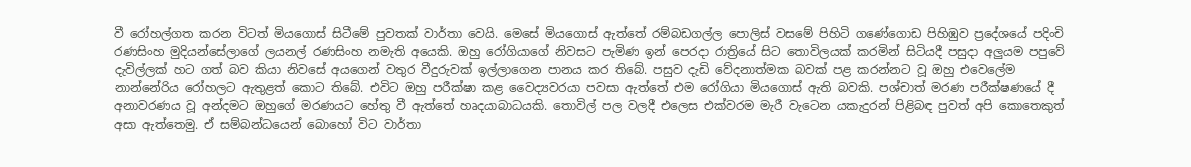වී රෝහල්ගත කරන විටත් මියගොස් සිටීමේ පුවතක් වාර්තා වෙයි. මෙසේ මියගොස් ඇත්තේ රම්බඩගල්ල පොලිස් වසමේ පිහිටි ගණේගොඩ පිහිඹුව ප්‍රදේශයේ පදිංචි රණසිංහ මුදියන්සේලාගේ ලයනල් රණසිංහ නමැති අයෙකි. ඔහු රෝගියාගේ නිවසට පැමිණ ඉන් පෙරදා රාත්‍රියේ සිට තොවිලයක් කරමින් සිටියදී පසුදා අලුයම පපුවේ දැවිල්ලක් හට ගත් බව කියා නිවසේ අයගෙන් වතුර වීදුරුවක් ඉල්ලාගෙන පානය කර තිබේ. පසුව දැඩි වේදනාත්මක බවක් පළ කරන්නට වූ ඔහු එවෙලේම නාන්නේරිය රෝහලට ඇතුළත් කොට තිබේ. එවිට ඔහු පරීක්ෂා කළ වෛද්‍යවරයා පවසා ඇත්තේ එම රෝගියා මියගොස් ඇති බවකි. පශ්චාත් මරණ පරීක්ෂණයේ දී අනාවරණය වූ අන්දමට ඔහුගේ මරණයට හේතු වී ඇත්තේ හෘදයාබාධයකි. තොවිල් පල වලදී එලෙස එක්වරම මැරී වැටෙන යකැදුරන් පිළිබඳ පුවත් අපි කොතෙකුත් අසා ඇත්තෙමු. ඒ සම්බන්ධයෙන් බොහෝ විට වාර්තා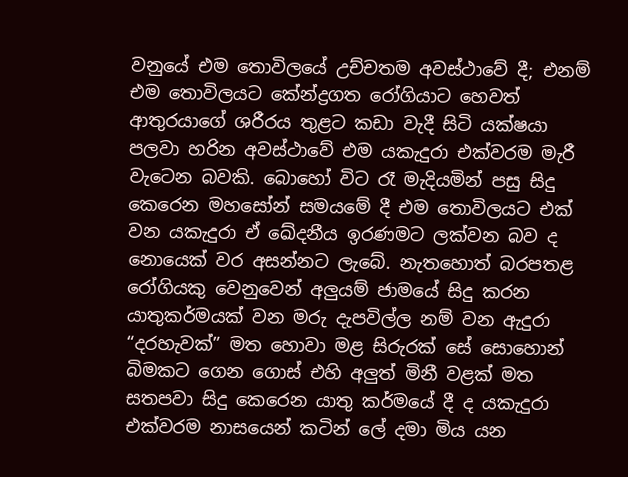වනුයේ එම තොවිලයේ උච්චතම අවස්ථාවේ දී; එනම් එම තොවිලයට කේන්ද්‍රගත රෝගියාට හෙවත් ආතුරයාගේ ශරීරය තුළට කඩා වැදී සිටි යක්ෂයා පලවා හරින අවස්ථාවේ එම යකැදුරා එක්වරම මැරී වැටෙන බවකි. බොහෝ විට රෑ මැදියමින් පසු සිදු කෙරෙන මහසෝන් සමයමේ දී එම තොවිලයට එක් වන යකැදුරා ඒ ඛේදනීය ඉරණමට ලක්වන බව ද නොයෙක් වර අසන්නට ලැබේ. නැතහොත් බරපතළ රෝගියකු වෙනුවෙන් අලුයම් ජාමයේ සිදු කරන යාතුකර්මයක් වන මරු දැපවිල්ල නම් වන ඇදුරා “දරහැවක්” මත හොවා මළ සිරුරක් සේ සොහොන් බිමකට ගෙන ගොස් එහි අලුත් මිනී වළක් මත සතපවා සිදු කෙරෙන යාතු කර්මයේ දී ද යකැදුරා එක්වරම නාසයෙන් කටින් ලේ දමා මිය යන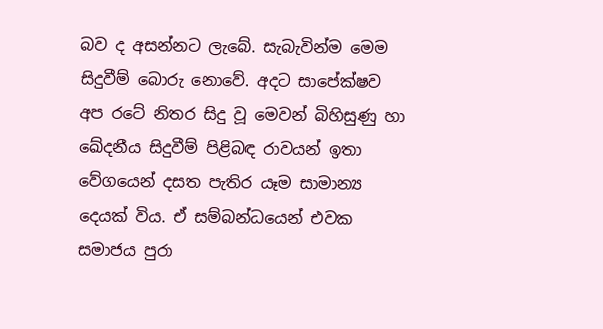බව ද අසන්නට ලැබේ. සැබැවින්ම මෙම සිදුවීම් බොරු නොවේ. අදට සාපේක්ෂව අප රටේ නිතර සිදු වූ මෙවන් බිහිසුණු හා ඛේදනීය සිදුවීම් පිළිබඳ රාවයන් ඉතා වේගයෙන් දසත පැතිර යෑම සාමාන්‍ය දෙයක් විය. ඒ සම්බන්ධයෙන් එවක සමාජය පුරා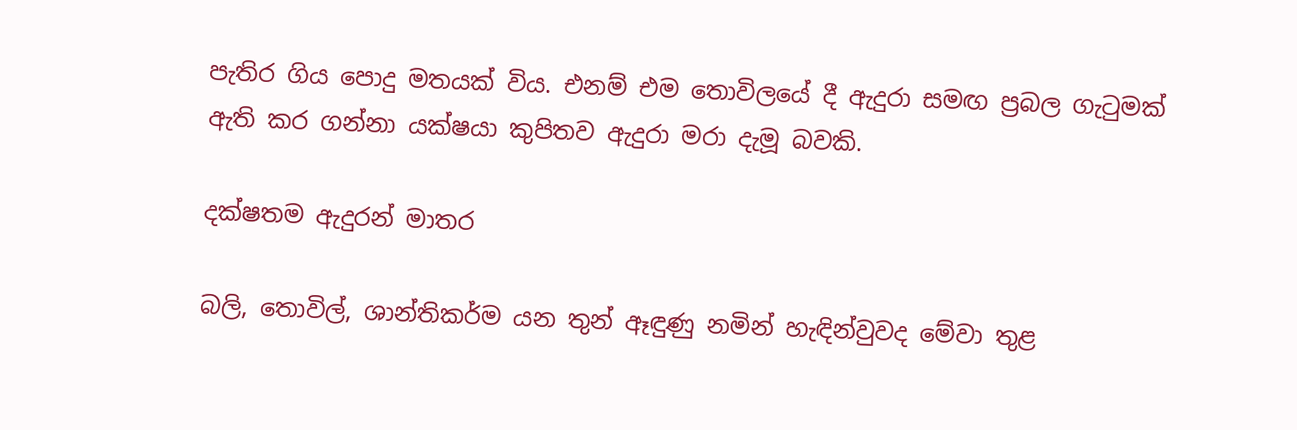පැතිර ගිය පොදු මතයක් විය. එනම් එම තොවිලයේ දී ඇදුරා සමඟ ප්‍රබල ගැටුමක් ඇති කර ගන්නා යක්ෂයා කුපිතව ඇදුරා මරා දැමූ බවකි.

දක්ෂතම ඇදුරන් මාතර

බලි, තොවිල්, ශාන්තිකර්ම යන තුන් ඈඳුණු නමින් හැඳින්වුවද මේවා තුළ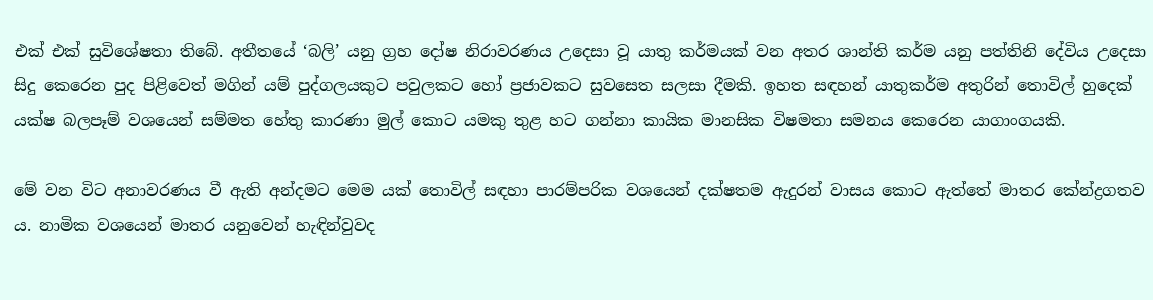එක් එක් සුවිශේෂතා තිබේ. අතීතයේ ‘බලි’ යනු ග්‍රහ දෝෂ නිරාවරණය උදෙසා වූ යාතු කර්මයක් වන අතර ශාන්ති කර්ම යනු පත්තිනි දේවිය උදෙසා සිදු කෙරෙන පුද පිළිවෙත් මගින් යම් පුද්ගලයකුට පවුලකට හෝ ප්‍රජාවකට සුවසෙත සලසා දීමකි. ඉහත සඳහන් යාතුකර්ම අතුරින් තොවිල් හුදෙක් යක්ෂ බලපෑම් වශයෙන් සම්මත හේතු කාරණා මුල් කොට යමකු තුළ හට ගන්නා කායික මානසික විෂමතා සමනය කෙරෙන යාගාංගයකි.

මේ වන විට අනාවරණය වී ඇති අන්දමට මෙම යක් තොවිල් සඳහා පාරම්පරික වශයෙන් දක්ෂතම ඇදුරන් වාසය කොට ඇත්තේ මාතර කේන්ද්‍රගතව ය. නාමික වශයෙන් මාතර යනුවෙන් හැඳින්වුවද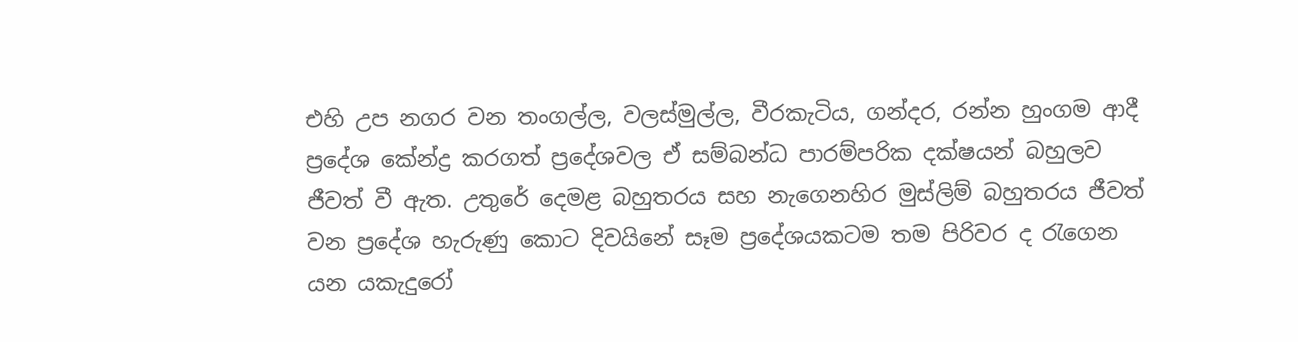එහි උප නගර වන තංගල්ල, වලස්මුල්ල, වීරකැටිය, ගන්දර, රන්න හුංගම ආදී ප්‍රදේශ කේන්ද්‍ර කරගත් ප්‍රදේශවල ඒ සම්බන්ධ පාරම්පරික දක්ෂයන් බහුලව ජීවත් වී ඇත. උතුරේ දෙමළ බහුතරය සහ නැගෙනහිර මුස්ලිම් බහුතරය ජීවත් වන ප්‍රදේශ හැරුණු කොට දිවයිනේ සෑම ප්‍රදේශයකටම තම පිරිවර ද රැගෙන යන යකැදුරෝ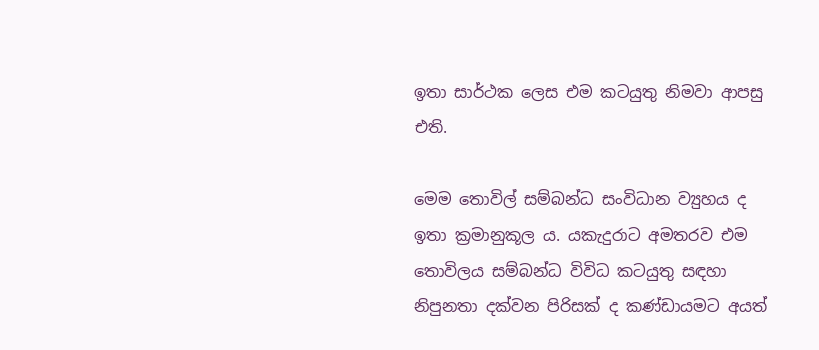ඉතා සාර්ථක ලෙස එම කටයුතු නිමවා ආපසු එති.

මෙම තොවිල් සම්බන්ධ සංවිධාන ව්‍යුහය ද ඉතා ක්‍රමානුකූල ය. යකැදුරාට අමතරව එම තොවිලය සම්බන්ධ විවිධ කටයුතු සඳහා නිපුනතා දක්වන පිරිසක් ද කණ්ඩායමට අයත්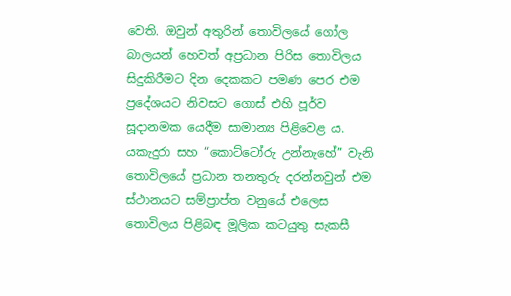වෙති. ඔවුන් අතුරින් තොවිලයේ ගෝල බාලයන් හෙවත් අප්‍රධාන පිරිස තොවිලය සිදුකිරීමට දින දෙකකට පමණ පෙර එම ප්‍රදේශයට නිවසට ගොස් එහි පූර්ව සූදානමක යෙදීම සාමාන්‍ය පිළිවෙළ ය. යකැදුරා සහ “කොට්ටෝරු උන්නැහේ” වැනි තොවිලයේ ප්‍රධාන තනතුරු දරන්නවුන් එම ස්ථානයට සම්ප්‍රාප්ත වනුයේ එලෙස තොවිලය පිළිබඳ මූලික කටයුතු සැකසී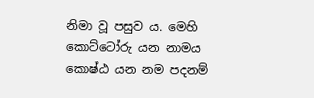නිමා වූ පසුව ය. මෙහි කොට්ටෝරු යන නාමය කොෂ්ඨ යන නම පදනම්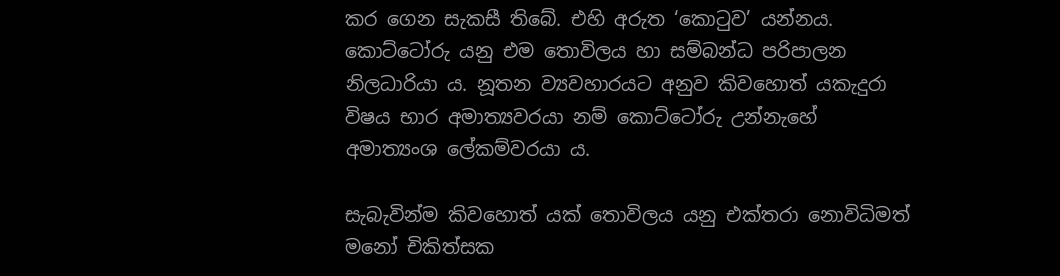කර ගෙන සැකසී තිබේ. එහි අරුත ‘කොටුව’ යන්නය. කොට්ටෝරු යනු එම තොවිලය හා සම්බන්ධ පරිපාලන නිලධාරියා ය. නූතන ව්‍යවහාරයට අනුව කිවහොත් යකැදුරා විෂය භාර අමාත්‍යවරයා නම් කොට්ටෝරු උන්නැහේ අමාත්‍යංශ ලේකම්වරයා ය.

සැබැවින්ම කිවහොත් යක් තොවිලය යනු එක්තරා නොවිධිමත් මනෝ චිකිත්සක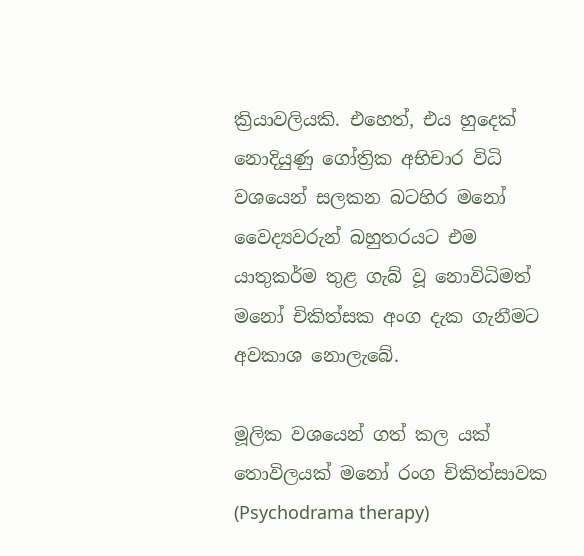ක්‍රියාවලියකි. එහෙත්, එය හුදෙක් නොදියුණු ගෝත්‍රික අභිචාර විධි වශයෙන් සලකන බටහිර මනෝ වෛද්‍යවරුන් බහුතරයට එම යාතුකර්ම තුළ ගැබ් වූ නොවිධිමත් මනෝ චිකිත්සක අංග දැක ගැනීමට අවකාශ නොලැබේ.

මූලික වශයෙන් ගත් කල යක් තොවිලයක් මනෝ රංග චිකිත්සාවක (Psychodrama therapy)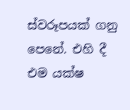ස්වරූපයක් ගනු පෙනේ. එහි දී එම යක්ෂ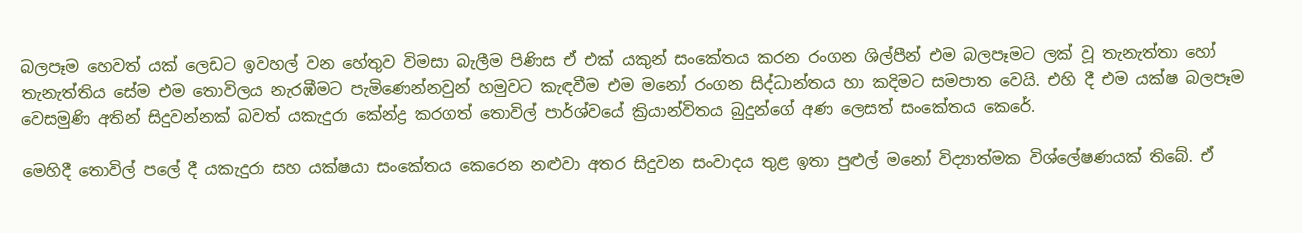බලපෑම හෙවත් යක් ලෙඩට ඉවහල් වන හේතුව විමසා බැලීම පිණිස ඒ එක් යකුන් සංකේතය කරන රංගන ශිල්පීන් එම බලපෑමට ලක් වූ තැනැත්තා හෝ තැනැත්තිය සේම එම තොවිලය නැරඹීමට පැමිණෙන්නවුන් හමුවට කැඳවීම එම මනෝ රංගන සිද්ධාන්තය හා කදිමට සමපාත වෙයි. එහි දී එම යක්ෂ බලපෑම වෙසමුණි අතින් සිදුවන්නක් බවත් යකැදුරා කේන්ද්‍ර කරගත් තොවිල් පාර්ශ්වයේ ක්‍රියාන්විතය බුදුන්ගේ අණ ලෙසත් සංකේතය කෙරේ.

මෙහිදී තොවිල් පලේ දී යකැදුරා සහ යක්ෂයා සංකේතය කෙරෙන නළුවා අතර සිදුවන සංවාදය තුළ ඉතා පුළුල් මනෝ විද්‍යාත්මක විශ්ලේෂණයක් තිබේ. ඒ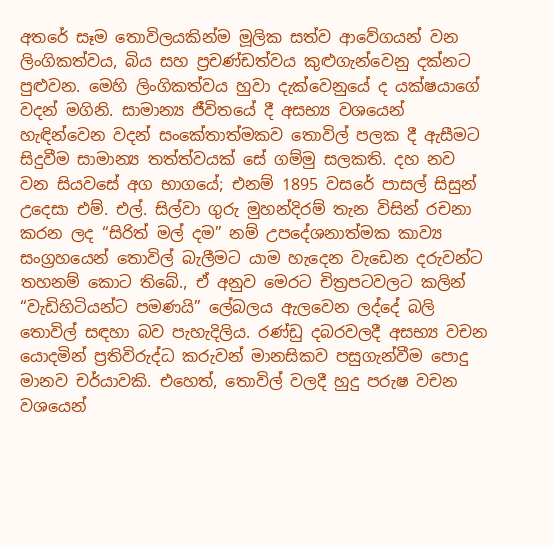අතරේ සෑම තොවිලයකින්ම මූලික සත්ව ආවේගයන් වන ලිංගිකත්වය, බිය සහ ප්‍රචණ්ඩත්වය කුළුගැන්වෙනු දක්නට පුළුවන. මෙහි ලිංගිකත්වය හුවා දැක්වෙනුයේ ද යක්ෂයාගේ වදන් මගිනි. සාමාන්‍ය ජීවිතයේ දී අසභ්‍ය වශයෙන් හැඳින්වෙන වදන් සංකේතාත්මකව තොවිල් පලක දී ඇසීමට සිදුවීම සාමාන්‍ය තත්ත්වයක් සේ ගම්මු සලකති. දහ නව වන සියවසේ අග භාගයේ; එනම් 1895 වසරේ පාසල් සිසුන් උදෙසා එම්. එල්. සිල්වා ගුරු මුහන්දිරම් තැන විසින් රචනා කරන ලද “සිරිත් මල් දම” නම් උපදේශනාත්මක කාව්‍ය සංග්‍රහයෙන් තොවිල් බැලීමට යාම හැදෙන වැඩෙන දරුවන්ට තහනම් කොට තිබේ., ඒ අනුව මෙරට චිත්‍රපටවලට කලින් “වැඩිහිටියන්ට පමණයි” ලේබලය ඇලවෙන ලද්දේ බලි තොවිල් සඳහා බව පැහැදිලිය. රණ්ඩු දබරවලදී අසභ්‍ය වචන යොදමින් ප්‍රතිවිරුද්ධ කරුවන් මානසිකව පසුගැන්වීම පොදු මානව චර්යාවකි. එහෙත්, තොවිල් වලදී හුදු පරුෂ වචන වශයෙන්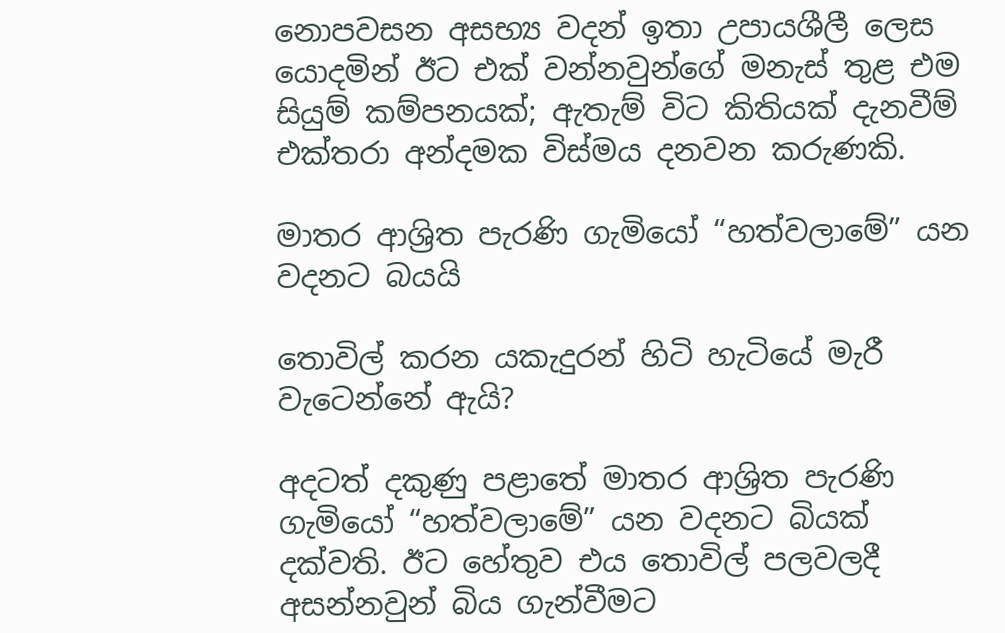නොපවසන අසභ්‍ය වදන් ඉතා උපායශීලී ලෙස යොදමින් ඊට එක් වන්නවුන්ගේ මනැස් තුළ එම සියුම් කම්පනයක්; ඇතැම් විට කිතියක් දැනවීම් එක්තරා අන්දමක විස්මය දනවන කරුණකි.

මාතර ආශ්‍රිත පැරණි ගැමියෝ “හත්වලාමේ” යන වදනට බයයි

තොවිල් කරන යකැදුරන් හිටි හැටියේ මැරී වැටෙන්නේ ඇයි?

අදටත් දකුණු පළාතේ මාතර ආශ්‍රිත පැරණි ගැමියෝ “හත්වලාමේ” යන වදනට බියක් දක්වති. ඊට හේතුව එය තොවිල් පලවලදී අසන්නවුන් බිය ගැන්වීමට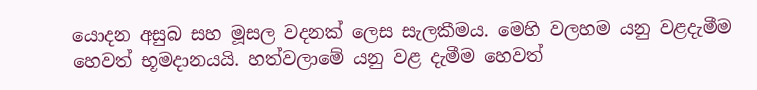යොදන අසුබ සහ මූසල වදනක් ලෙස සැලකීමය. මෙහි වලහම යනු වළදැමීම හෙවත් භූමදානයයි. හත්වලාමේ යනු වළ දැමීම හෙවත්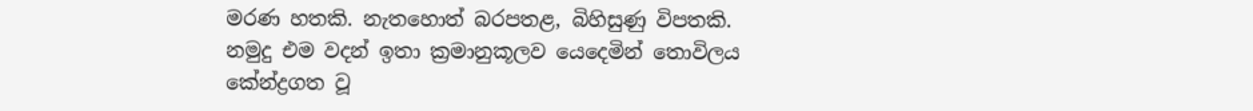මරණ හතකි. නැතහොත් බරපතළ, බිහිසුණු විපතකි. නමුදු එම වදන් ඉතා ක්‍රමානුකූලව යෙදෙමින් තොවිලය කේන්ද්‍රගත වූ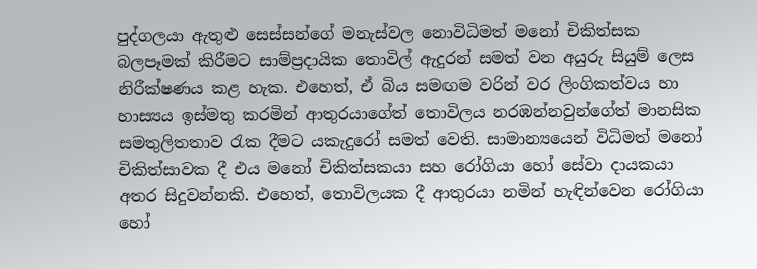පුද්ගලයා ඇතුළු සෙස්සන්ගේ මනැස්වල නොවිධිමත් මනෝ චිකිත්සක බලපෑමක් කිරීමට සාම්ප්‍රදායික තොවිල් ඇදුරන් සමත් වන අයුරු සියුම් ලෙස නිරීක්ෂණය කළ හැක. එහෙත්, ඒ බිය සමඟම වරින් වර ලිංගිකත්වය හා හාස්‍යය ඉස්මතු කරමින් ආතුරයාගේත් තොවිලය නරඹන්නවුන්ගේත් මානසික සමතුලිතතාව රැක දීමට යකැදුරෝ සමත් වෙති. සාමාන්‍යයෙන් විධිමත් මනෝ චිකිත්සාවක දී එය මනෝ චිකිත්සකයා සහ රෝගියා හෝ සේවා දායකයා අතර සිදුවන්නකි. එහෙත්, තොවිලයක දී ආතුරයා නමින් හැඳින්වෙන රෝගියා හෝ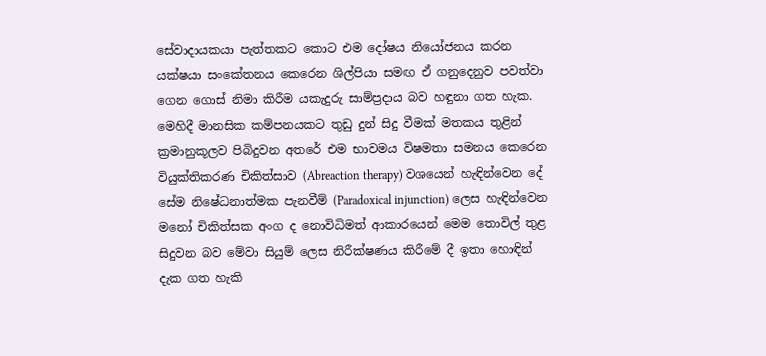සේවාදායකයා පැත්තකට කොට එම දෝෂය නියෝජනය කරන යක්ෂයා සංකේතනය කෙරෙන ශිල්පියා සමඟ ඒ ගනුදෙනුව පවත්වා ගෙන ගොස් නිමා කිරීම යකැදුරු සාම්ප්‍රදාය බව හඳුනා ගත හැක. මෙහිදී මානසික කම්පනයකට තුඩු දුන් සිදු වීමක් මතකය තුළින් ක්‍රමානුකූලව පිබිදුවන අතරේ එම භාවමය විෂමතා සමනය කෙරෙන වියුක්තිකරණ චිකිත්සාව (Abreaction therapy) වශයෙන් හැඳින්වෙන දේ සේම නිෂේධනාත්මක පැනවීම් (Paradoxical injunction) ලෙස හැඳින්වෙන මනෝ චිකිත්සක අංග ද නොවිධිමත් ආකාරයෙන් මෙම තොවිල් තුළ සිදුවන බව මේවා සියුම් ලෙස නිරීක්ෂණය කිරීමේ දී ඉතා හොඳින් දැක ගත හැකි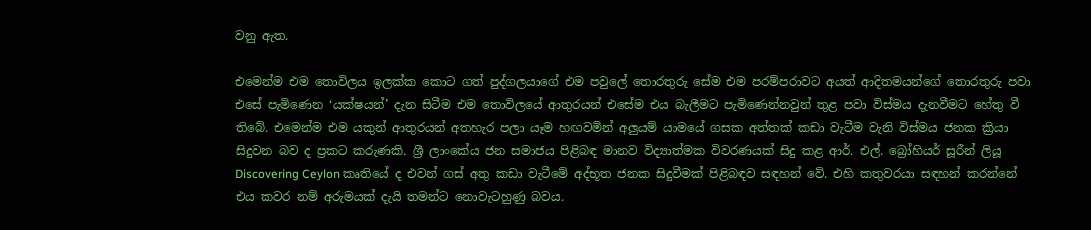වනු ඇත.

එමෙන්ම එම තොවිලය ඉලක්ක කොට ගත් පුද්ගලයාගේ එම පවුලේ තොරතුරු සේම එම පරම්පරාවට අයත් ආදිතමයන්ගේ තොරතුරු පවා එසේ පැමිණෙන ‘යක්ෂයන්’ දැන සිටීම එම තොවිලයේ ආතුරයන් එසේම එය බැලීමට පැමිණෙන්නවුන් තුළ පවා විස්මය දැනවීමට හේතු වී තිබේ. එමෙන්ම එම යකුන් ආතුරයන් අතහැර පලා යෑම හඟවමින් අලුයම් යාමයේ ගසක අත්තක් කඩා වැටීම වැනි විස්මය ජනක ක්‍රියා සිදුවන බව ද ප්‍රකට කරුණකි. ශ්‍රී ලාංකේය ජන සමාජය පිළිබඳ මානව විද්‍යාත්මක විවරණයක් සිදු කළ ආර්. එල්. බ්‍රෝහියර් සූරීන් ලියූ Discovering Ceylon කෘතියේ ද එවන් ගස් අතු කඩා වැටීමේ අද්භූත ජනක සිදුවීමක් පිළිබඳව සඳහන් වේ. එහි කතුවරයා සඳහන් කරන්නේ එය කවර නම් අරුමයක් දැයි තමන්ට නොවැටහුණු බවය.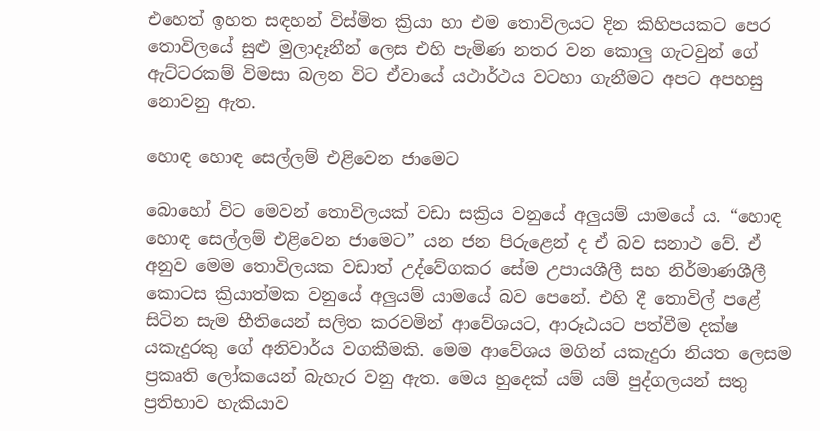එහෙත් ඉහත සඳහන් විස්මිත ක්‍රියා හා එම තොවිලයට දින කිහිපයකට පෙර තොවිලයේ සුළු මුලාදෑනීන් ලෙස එහි පැමිණ නතර වන කොලු ගැටවුන් ගේ ඇට්ටරකම් විමසා බලන විට ඒවායේ යථාර්ථය වටහා ගැනීමට අපට අපහසු නොවනු ඇත.

හොඳ හොඳ සෙල්ලම් එළිවෙන ජාමෙට

බොහෝ විට මෙවන් තොවිලයක් වඩා සක්‍රිය වනුයේ අලුයම් යාමයේ ය. “හොඳ හොඳ සෙල්ලම් එළිවෙන ජාමෙට” යන ජන පිරුළෙන් ද ඒ බව සනාථ වේ. ඒ අනුව මෙම තොවිලයක වඩාත් උද්වේගකර සේම උපායශීලී සහ නිර්මාණශීලී කොටස ක්‍රියාත්මක වනුයේ අලුයම් යාමයේ බව පෙනේ. එහි දී තොවිල් පළේ සිටින සැම භීතියෙන් සලිත කරවමින් ආවේශයට, ආරූඨයට පත්වීම දක්ෂ යකැදුරකු ගේ අනිවාර්ය වගකීමකි. මෙම ආවේශය මගින් යකැදුරා නියත ලෙසම ප්‍රකෘති ලෝකයෙන් බැහැර වනු ඇත. මෙය හුදෙක් යම් යම් පුද්ගලයන් සතු ප්‍රතිභාව හැකියාව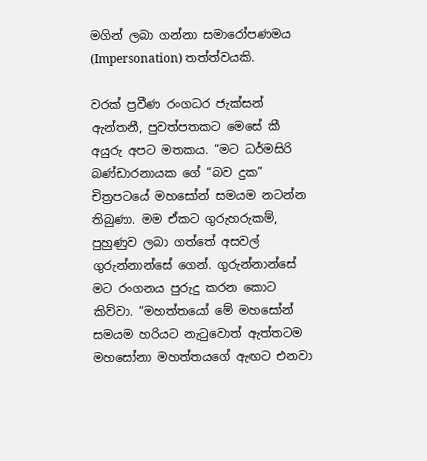මගින් ලබා ගන්නා සමාරෝපණමය (Impersonation) තත්ත්වයකි.

වරක් ප්‍රවීණ රංගධර ජැක්සන් ඇන්තනී, පුවත්පතකට මෙසේ කී අයුරු අපට මතකය. “මට ධර්මසිරි බණ්ඩාරනායක ගේ “බව දුක” චිත්‍රපටයේ මහසෝන් සමයම නටන්න තිබුණා. මම ඒකට ගුරුහරුකම්, පුහුණුව ලබා ගත්තේ අසවල් ගුරුන්නාන්සේ ගෙන්. ගුරුන්නාන්සේ මට රංගනය පුරුදු කරන කොට කිව්වා. “මහත්තයෝ මේ මහසෝන් සමයම හරියට නැටුවොත් ඇත්තටම මහසෝනා මහත්තයගේ ඇඟට එනවා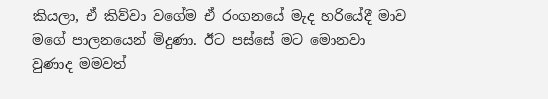කියලා, ඒ කිව්වා වගේම ඒ රංගනයේ මැද හරියේදී මාව මගේ පාලනයෙන් මිදුණා. ඊට පස්සේ මට මොනවා වුණාද මමවත්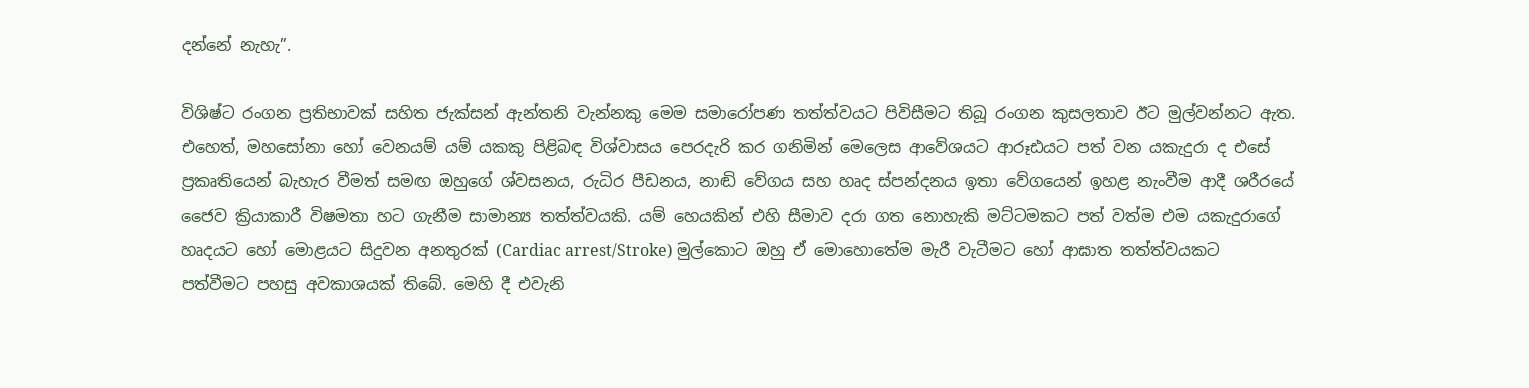දන්නේ නැහැ”.

විශිෂ්ට රංගන ප්‍රතිභාවක් සහිත ජැක්සන් ඇන්තනි වැන්නකු මෙම සමාරෝපණ තත්ත්වයට පිවිසීමට තිබූ රංගන කුසලතාව ඊට මුල්වන්නට ඇත. එහෙත්, මහසෝනා හෝ වෙනයම් යම් යකකු පිළිබඳ විශ්වාසය පෙරදැරි කර ගනිමින් මෙලෙස ආවේශයට ආරූඪයට පත් වන යකැදුරා ද එසේ ප්‍රකෘතියෙන් බැහැර වීමත් සමඟ ඔහුගේ ශ්වසනය, රුධිර පීඩනය, නාඬි වේගය සහ හෘද ස්පන්දනය ඉතා වේගයෙන් ඉහළ නැංවීම ආදී ශරීරයේ ජෛව ක්‍රියාකාරී විෂමතා හට ගැනීම සාමාන්‍ය තත්ත්වයකි. යම් හෙයකින් එහි සීමාව දරා ගත නොහැකි මට්ටමකට පත් වත්ම එම යකැදුරාගේ හෘදයට හෝ මොළයට සිදුවන අනතුරක් (Cardiac arrest/Stroke) මුල්කොට ඔහු ඒ මොහොතේම මැරී වැටීමට හෝ ආඝාත තත්ත්වයකට පත්වීමට පහසු අවකාශයක් තිබේ. මෙහි දී එවැනි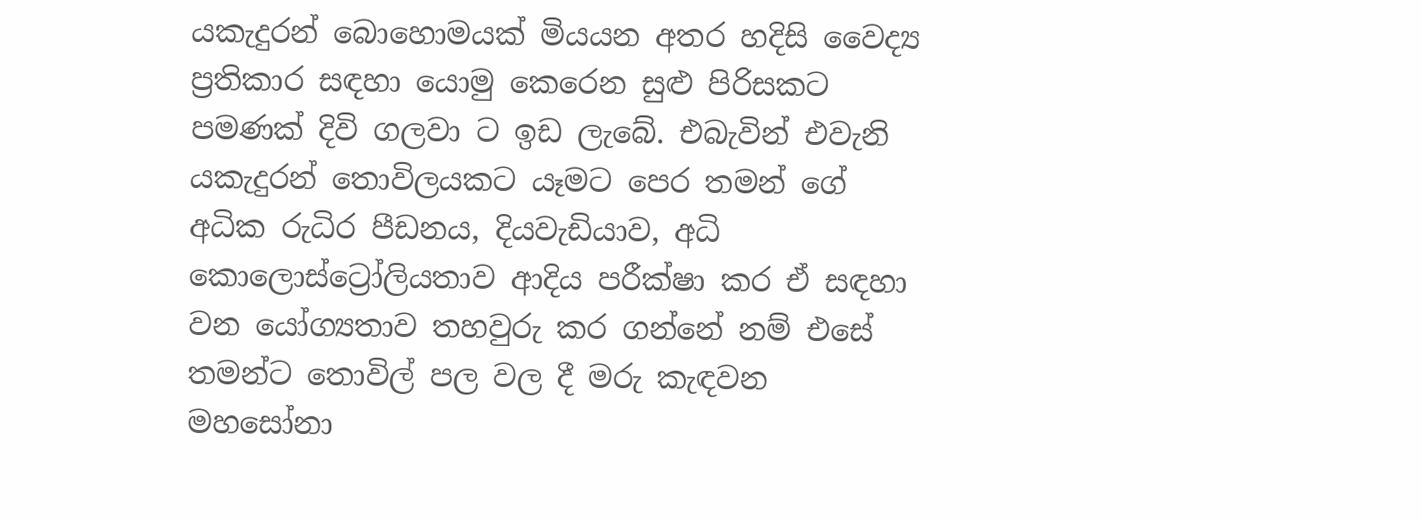යකැදුරන් බොහොමයක් මියයන අතර හදිසි වෛද්‍ය ප්‍රතිකාර සඳහා යොමු කෙරෙන සුළු පිරිසකට පමණක් දිවි ගලවා ට ඉඩ ලැබේ. එබැවින් එවැනි යකැදුරන් තොවිලයකට යෑමට පෙර තමන් ගේ අධික රුධිර පීඩනය, දියවැඩියාව, අධි කොලොස්ට්‍රෝලියතාව ආදිය පරීක්ෂා කර ඒ සඳහා වන යෝග්‍යතාව තහවුරු කර ගන්නේ නම් එසේ තමන්ට තොවිල් පල වල දී මරු කැඳවන මහසෝනා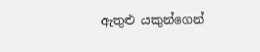ඇතුළු යකුන්ගෙන්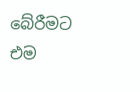බේරීමට එම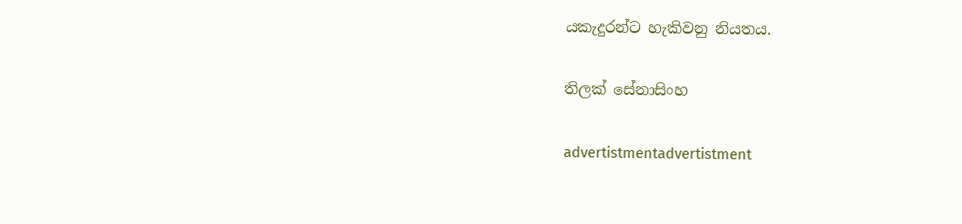යකැදුරන්ට හැකිවනු නියතය.

තිලක් සේනාසිංහ

advertistmentadvertistment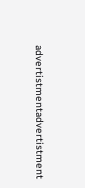advertistmentadvertistment